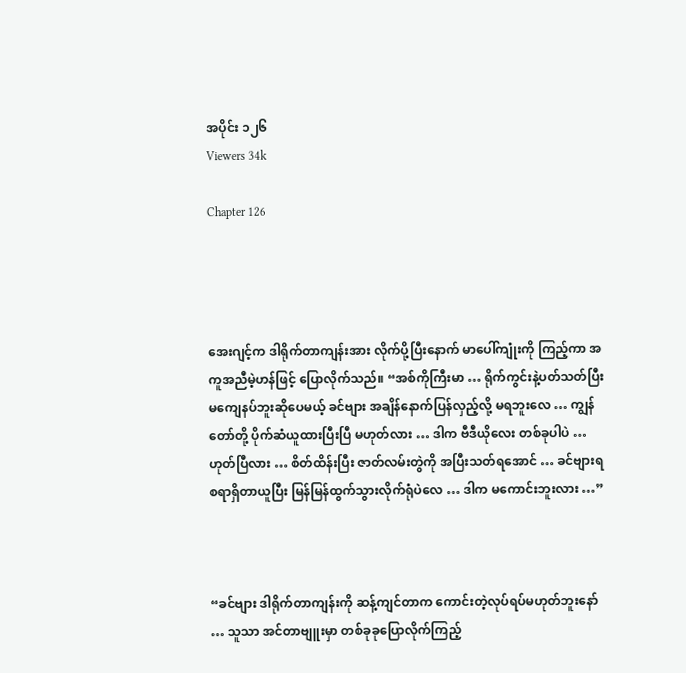အပိုင်း ၁၂၆
Viewers 34k

Chapter 126




အေးဂျင့်က ဒါရိုက်တာကျန်းအား လိုက်ပို့ပြီးနောက် မာပေါ်ကျုံးကို ကြည့်ကာ အကူအညီမဲ့ဟန်ဖြင့် ပြောလိုက်သည်။ “အစ်ကိုကြီးမာ … ရိုက်ကွင်းနဲ့ပတ်သတ်ပြီး မကျေနပ်ဘူးဆိုပေမယ့် ခင်ဗျား အချိန်နောက်ပြန်လှည့်လို့ မရဘူးလေ … ကျွန်တော်တို့ ပိုက်ဆံယူထားပြီးပြီ မဟုတ်လား … ဒါက ဗီဒီယိုလေး တစ်ခုပါပဲ … ဟုတ်ပြီလား … စိတ်ထိန်းပြီး ဇာတ်လမ်းတွဲကို အပြီးသတ်ရအောင် … ခင်ဗျားရစရာရှိတာယူပြီး မြန်မြန်ထွက်သွားလိုက်ရုံပဲလေ … ဒါက မကောင်းဘူးလား …”



“ခင်ဗျား ဒါရိုက်တာကျန်းကို ဆန့်ကျင်တာက ကောင်းတဲ့လုပ်ရပ်မဟုတ်ဘူးနော် … သူသာ အင်တာဗျူးမှာ တစ်ခုခုပြောလိုက်ကြည့်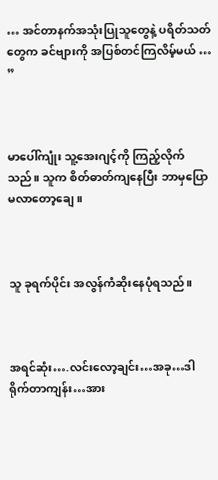… အင်တာနက်အသုံးပြုသူတွေနဲ့ ပရိတ်သတ်တွေက ခင်ဗျားကို အပြစ်တင်ကြလိမ့်မယ် … ”



မာပေါ်ကျုံး သူ့အေးဂျင့်ကို ကြည့်လိုက်သည်။ သူက စိတ်ဓာတ်ကျနေပြီး ဘာမှပြောမလာတော့ချေ။



သူ ခုရက်ပိုင်း အလွန်ကံဆိုးနေပုံရသည်။



အရင်ဆုံး….လင်းလော့ချင်း…အခု…ဒါရိုက်တာကျန်း…အား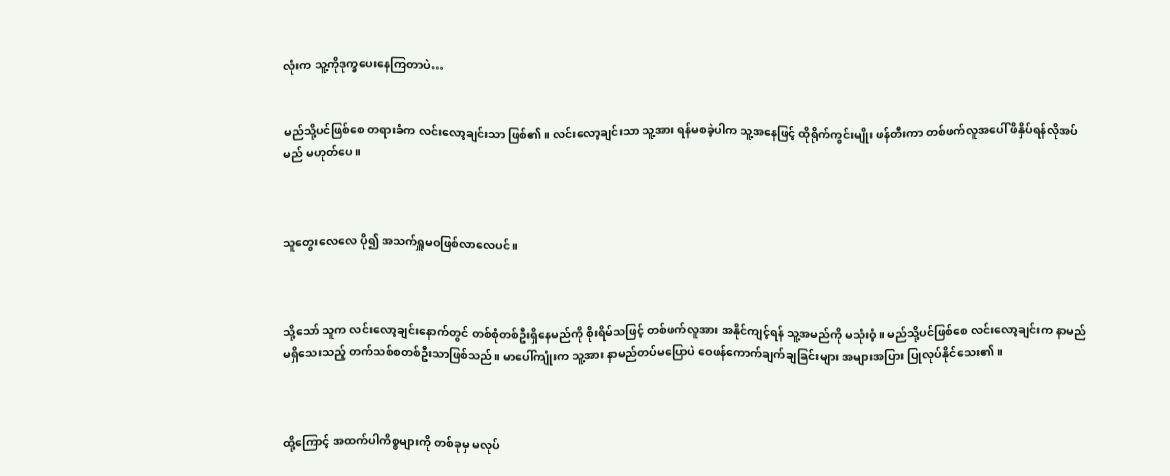လုံးက သူ့ကိုဒုက္ခပေးနေကြတာပဲ…


မည်သို့ပင်ဖြစ်စေ တရားခံက လင်းလော့ချင်းသာ ဖြစ်၏။ လင်းလော့ချင်းသာ သူ့အား ရန်မစခဲ့ပါက သူ့အနေဖြင့် ထိုရိုက်ကွင်းမျိုး ဖန်တီးကာ တစ်ဖက်လူအပေါ် ဖိနှိပ်ရန်လိုအပ်မည် မဟုတ်ပေ။



သူတွေးလေလေ ပို၍ အသက်ရှူမဝဖြစ်လာလေပင်။



သို့သော် သူက လင်းလော့ချင်းနောက်တွင် တစ်စုံတစ်ဦးရှိနေမည်ကို စိုးရိမ်သဖြင့် တစ်ဖက်လူအား အနိုင်ကျင့်ရန် သူ့အမည်ကို မသုံးဝံ့။ မည်သို့ပင်ဖြစ်စေ လင်းလော့ချင်းက နာမည်မရှိသေးသည့် တက်သစ်စတစ်ဦးသာဖြစ်သည်။ မာပေါ်ကျုံးက သူ့အား နာမည်တပ်မပြောပဲ ဝေဖန်ကောက်ချက်ချခြင်းများ အများအပြား ပြုလုပ်နိုင်သေး၏။



ထို့ကြောင့် အထက်ပါကိစ္စများကို တစ်ခုမှ မလုပ်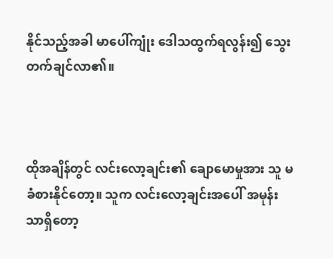နိုင်သည့်အခါ မာပေါ်ကျုံး ဒေါသထွက်ရလွန်း၍ သွေးတက်ချင်လာ၏။



ထိုအချိန်တွင် လင်းလော့ချင်း၏ ချောမောမှုအား သူ မခံစားနိုင်တော့။ သူက လင်းလော့ချင်းအပေါ် အမုန်းသာရှိတော့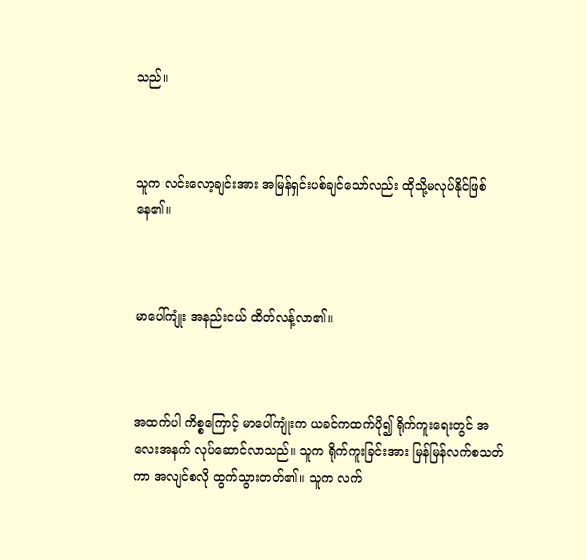သည်။



သူက လင်းလော့ချင်းအား အမြန်ရှင်းပစ်ချင်သော်လည်း ထိုသို့မလုပ်နိုင်ဖြစ်နေ၏။



မာပေါ်ကျုံး အနည်းငယ် ထိတ်လန့်လာ၏။



အထက်ပါ ကိစ္စကြောင့် မာပေါ်ကျုံးက ယခင်ကထက်ပို၍ ရိုက်ကူးရေးတွင် အလေးအနက် လုပ်ဆောင်လာသည်။ သူက ရိုက်ကူးခြင်းအား မြန်မြန်လက်စသတ်ကာ အလျင်စလို ထွက်သွားတတ်၏။ သူက လက်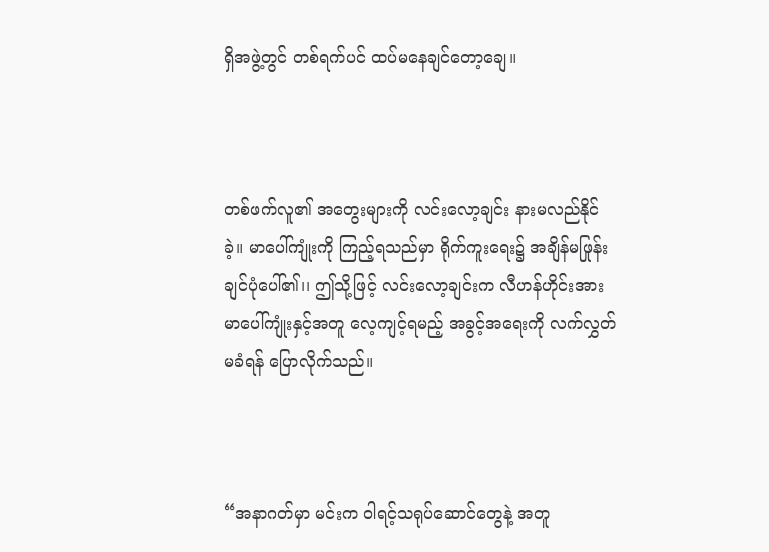ရှိအဖွဲ့တွင် တစ်ရက်ပင် ထပ်မနေချင်တော့ချေ။



တစ်ဖက်လူ၏ အတွေးများကို လင်းလော့ချင်း နားမလည်နိုင်ခဲ့။ မာပေါ်ကျုံးကို ကြည့်ရသည်မှာ ရိုက်ကူးရေး၌ အချိန်မဖြုန်းချင်ပုံပေါ်၏၊၊ ဤသို့ဖြင့် လင်းလော့ချင်းက လီဟန်ဟိုင်းအား မာပေါ်ကျုံးနှင့်အတူ လေ့ကျင့်ရမည့် အခွင့်အရေးကို လက်လွှတ်မခံရန် ပြောလိုက်သည်။



“အနာဂတ်မှာ မင်းက ဝါရင့်သရုပ်ဆောင်တွေနဲ့ အတူ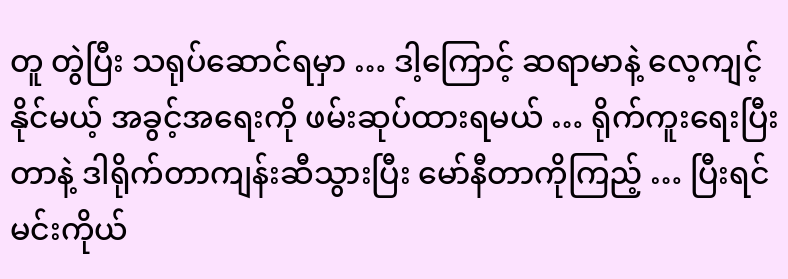တူ တွဲပြီး သရုပ်ဆောင်ရမှာ … ဒါ့ကြောင့် ဆရာမာနဲ့ လေ့ကျင့်နိုင်မယ့် အခွင့်အရေးကို ဖမ်းဆုပ်ထားရမယ် … ရိုက်ကူးရေးပြီးတာနဲ့ ဒါရိုက်တာကျန်းဆီသွားပြီး မော်နီတာကိုကြည့် … ပြီးရင် မင်းကိုယ်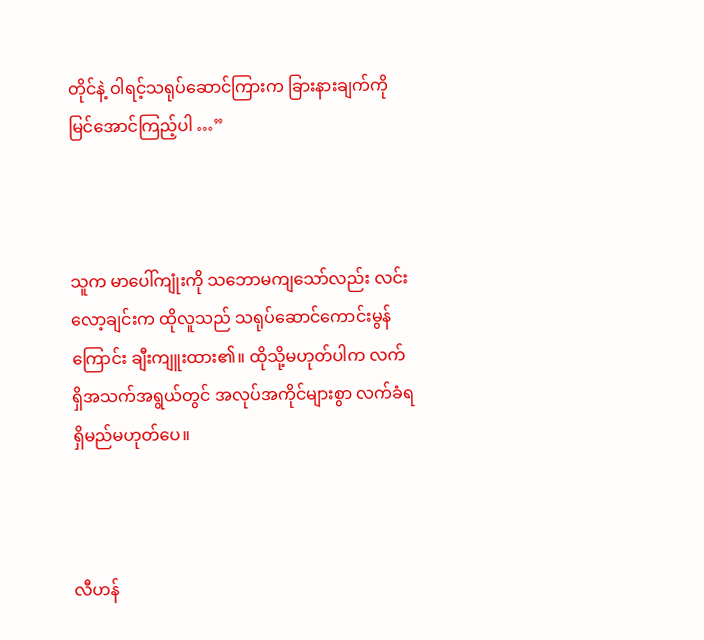တိုင်နဲ့ ဝါရင့်သရုပ်ဆောင်ကြားက ခြားနားချက်ကို မြင်အောင်ကြည့်ပါ …”



သူက မာပေါ်ကျုံးကို သဘောမကျသော်လည်း လင်းလော့ချင်းက ထိုလူသည် သရုပ်ဆောင်ကောင်းမွန်ကြောင်း ချီးကျူးထား၏။ ထိုသို့မဟုတ်ပါက လက်ရှိအသက်အရွယ်တွင် အလုပ်အကိုင်များစွာ လက်ခံရရှိမည်မဟုတ်ပေ။



လီဟန်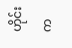ဟိုင်းက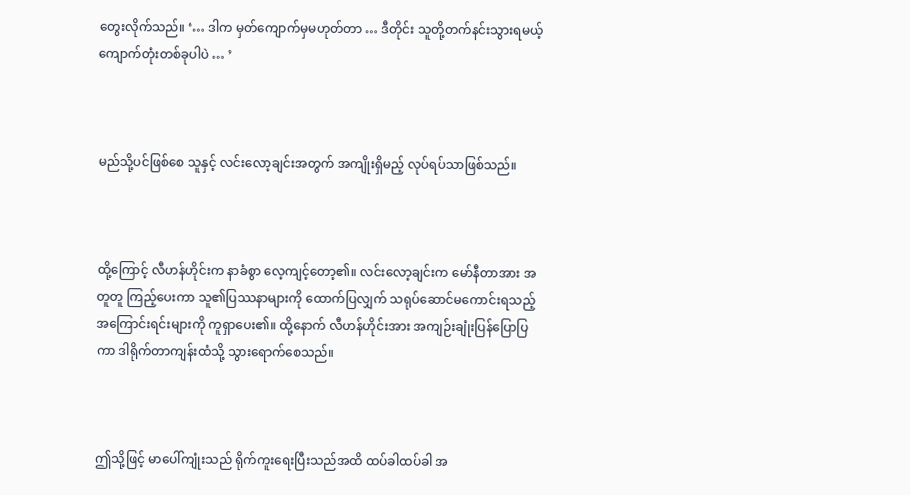တွေးလိုက်သည်။ ‘… ဒါက မှတ်ကျောက်မှမဟုတ်တာ … ဒီတိုင်း သူတို့တက်နင်းသွားရမယ့် ကျောက်တုံးတစ်ခုပါပဲ … ’



မည်သို့ပင်ဖြစ်စေ သူနှင့် လင်းလော့ချင်းအတွက် အကျိုးရှိမည့် လုပ်ရပ်သာဖြစ်သည်။



ထို့ကြောင့် လီဟန်ဟိုင်းက နာခံစွာ လေ့ကျင့်တော့၏။ လင်းလော့ချင်းက မော်နီတာအား အတူတူ ကြည့်ပေးကာ သူ၏ပြဿနာများကို ထောက်ပြလျှက် သရုပ်ဆောင်မကောင်းရသည့် အကြောင်းရင်းများကို ကူရှာပေး၏။ ထို့နောက် လီဟန်ဟိုင်းအား အကျဉ်းချုံးပြန်ပြောပြကာ ဒါရိုက်တာကျန်းထံသို့ သွားရောက်စေသည်။



ဤသို့ဖြင့် မာပေါ်ကျုံးသည် ရိုက်ကူးရေးပြီးသည်အထိ ထပ်ခါထပ်ခါ အ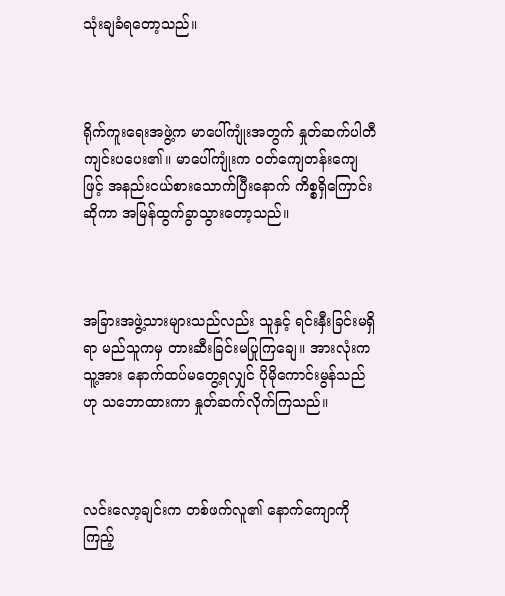သုံးချခံရတော့သည်။



ရိုက်ကူးရေးအဖွဲ့က မာပေါ်ကျုံးအတွက် နှုတ်ဆက်ပါတီ ကျင်းပပေး၏။ မာပေါ်ကျုံးက ဝတ်ကျေတန်းကျေဖြင့် အနည်းငယ်စားသောက်ပြီးနောက် ကိစ္စရှိကြောင်းဆိုကာ အမြန်ထွက်ခွာသွားတော့သည်။



အခြားအဖွဲ့သားများသည်လည်း သူနှင့် ရင်းနှီးခြင်းမရှိရာ မည်သူကမှ တားဆီးခြင်းမပြုကြချေ။ အားလုံးက သူ့အား နောက်ထပ်မတွေ့ရလျှင် ပိုမိုကောင်းမွန်သည်ဟု သဘောထားကာ နှုတ်ဆက်လိုက်ကြသည်။



လင်းလော့ချင်းက တစ်ဖက်လူ၏ နောက်ကျောကိုကြည့်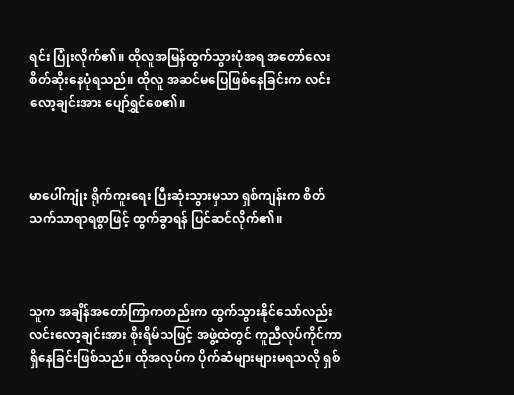ရင်း ပြုံးလိုက်၏။ ထိုလူအမြန်ထွက်သွားပုံအရ အတော်လေး စိတ်ဆိုးနေပုံရသည်။ ထိုလူ အဆင်မပြေဖြစ်နေခြင်းက လင်းလော့ချင်းအား ပျော်ရွှင်စေ၏။



မာပေါ်ကျုံး ရိုက်ကူးရေး ပြီးဆုံးသွားမှသာ ရှစ်ကျန်းက စိတ်သက်သာရာရစွာဖြင့် ထွက်ခွာရန် ပြင်ဆင်လိုက်၏။



သူက အချိန်အတော်ကြာကတည်းက ထွက်သွားနိုင်သော်လည်း လင်းလော့ချင်းအား စိုးရိမ်သဖြင့် အဖွဲ့ထဲတွင် ကူညီလုပ်ကိုင်ကာ ရှိနေခြင်းဖြစ်သည်။ ထိုအလုပ်က ပိုက်ဆံများများမရသလို ရှစ်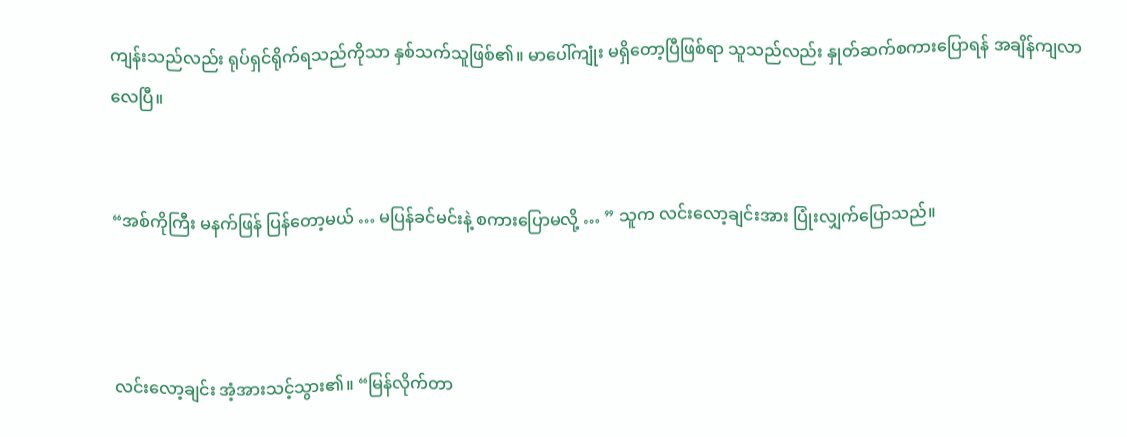ကျန်းသည်လည်း ရုပ်ရှင်ရိုက်ရသည်ကိုသာ နှစ်သက်သူဖြစ်၏။ မာပေါ်ကျုံး မရှိတော့ပြီဖြစ်ရာ သူသည်လည်း နှုတ်ဆက်စကားပြောရန် အချိန်ကျလာလေပြီ။


“အစ်ကိုကြီး မနက်ဖြန် ပြန်တော့မယ် … မပြန်ခင်မင်းနဲ့ စကားပြောမလို့ … ” သူက လင်းလော့ချင်းအား ပြုံးလျှက်ပြောသည်။



လင်းလော့ချင်း အံ့အားသင့်သွား၏။ “မြန်လိုက်တာ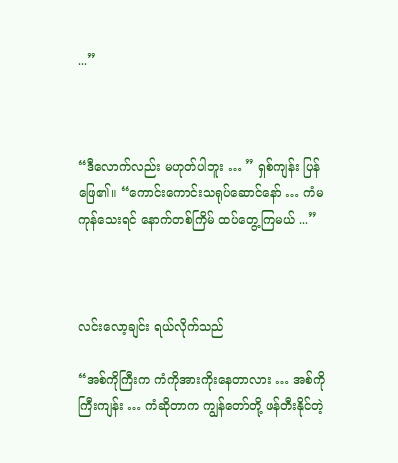...”



“ဒီလောက်လည်း မဟုတ်ပါဘူး … ” ရှစ်ကျန်း ပြန်ဖြေ၏။ “ကောင်းကောင်းသရုပ်ဆောင်နော် … ကံမကုန်သေးရင် နောက်တစ်ကြိမ် ထပ်တွေ့ကြမယ် ...”



လင်းလော့ချင်း ရယ်လိုက်သည်

“အစ်ကိုကြီးက ကံကိုအားကိုးနေတာလား … အစ်ကိုကြီးကျန်း … ကံဆိုတာက ကျွန်တော်တို့ ဖန်တီးနိုင်တဲ့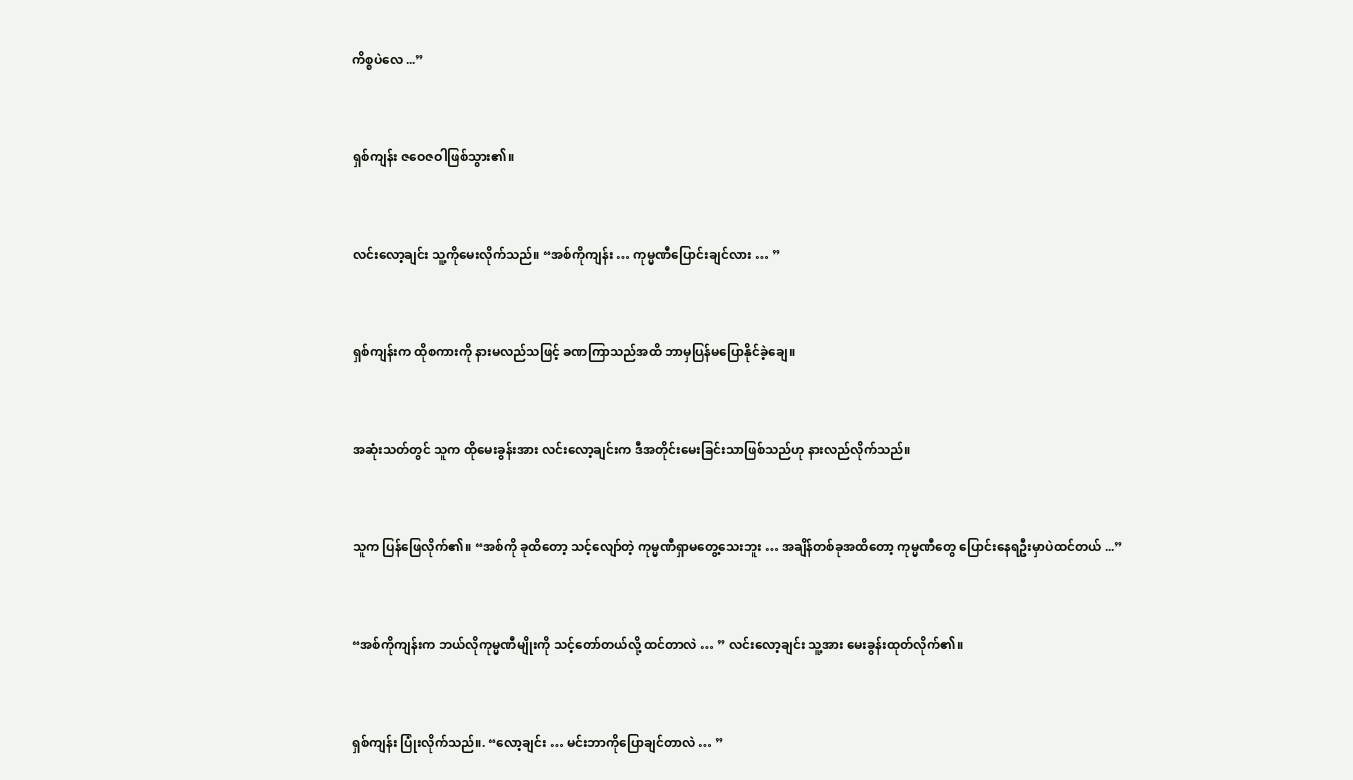ကိစ္စပဲလေ ...”



ရှစ်ကျန်း ဇဝေဇဝါဖြစ်သွား၏။



လင်းလော့ချင်း သူ့ကိုမေးလိုက်သည်။ “အစ်ကိုကျန်း … ကုမ္မဏီပြောင်းချင်လား … ”



ရှစ်ကျန်းက ထိုစကားကို နားမလည်သဖြင့် ခဏကြာသည်အထိ ဘာမှပြန်မပြောနိုင်ခဲ့ချေ။



အဆုံးသတ်တွင် သူက ထိုမေးခွန်းအား လင်းလော့ချင်းက ဒီအတိုင်းမေးခြင်းသာဖြစ်သည်ဟု နားလည်လိုက်သည်။



သူက ပြန်ဖြေလိုက်၏။ “အစ်ကို ခုထိတော့ သင့်လျော်တဲ့ ကုမ္မဏီရှာမတွေ့သေးဘူး … အချိန်တစ်ခုအထိတော့ ကုမ္မဏီတွေ ပြောင်းနေရဦးမှာပဲထင်တယ် ...”



“အစ်ကိုကျန်းက ဘယ်လိုကုမ္မဏီမျိုးကို သင့်တော်တယ်လို့ ထင်တာလဲ … ” လင်းလော့ချင်း သူ့အား မေးခွန်းထုတ်လိုက်၏။



ရှစ်ကျန်း ပြုံးလိုက်သည်။. “လော့ချင်း … မင်းဘာကိုပြောချင်တာလဲ … ”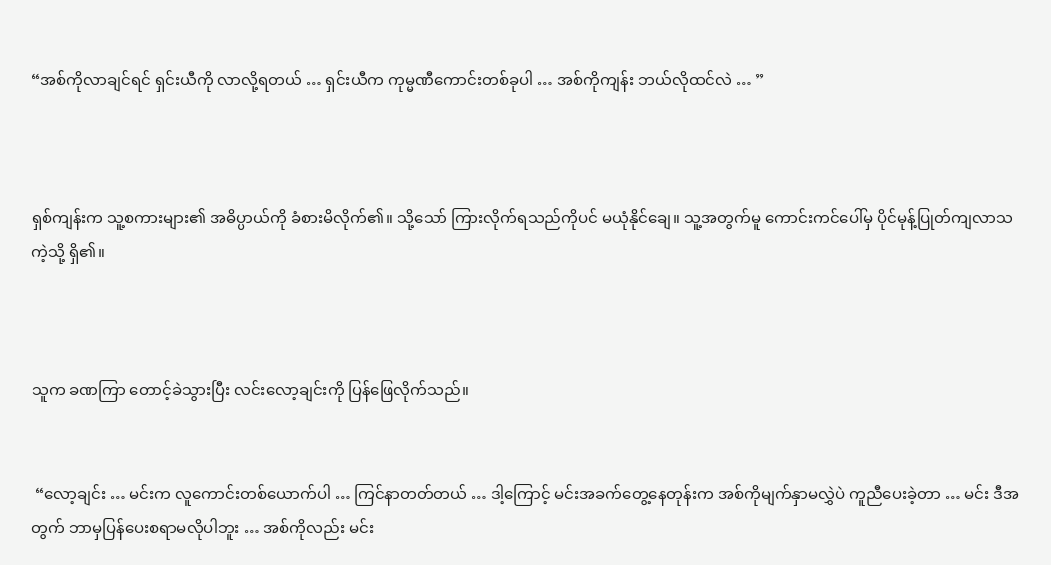“အစ်ကိုလာချင်ရင် ရှင်းယီကို လာလို့ရတယ် … ရှင်းယီက ကုမ္မဏီကောင်းတစ်ခုပါ … အစ်ကိုကျန်း ဘယ်လိုထင်လဲ … ”



ရှစ်ကျန်းက သူ့စကားများ၏ အဓိပ္ပာယ်ကို ခံစားမိလိုက်၏။ သို့သော် ကြားလိုက်ရသည်ကိုပင် မယုံနိုင်ချေ။ သူ့အတွက်မူ ကောင်းကင်ပေါ်မှ ပိုင်မုန့်ပြုတ်ကျလာသကဲ့သို့ ရှိ၏။



သူက ခဏကြာ တောင့်ခဲသွားပြီး လင်းလော့ချင်းကို ပြန်ဖြေလိုက်သည်။


 “လော့ချင်း … မင်းက လူကောင်းတစ်ယောက်ပါ … ကြင်နာတတ်တယ် … ဒါ့ကြောင့် မင်းအခက်တွေ့နေတုန်းက အစ်ကိုမျက်နှာမလွှဲပဲ ကူညီပေးခဲ့တာ … မင်း ဒီအတွက် ဘာမှပြန်ပေးစရာမလိုပါဘူး … အစ်ကိုလည်း မင်း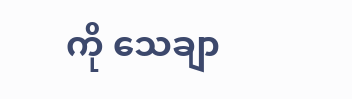ကို သေချာ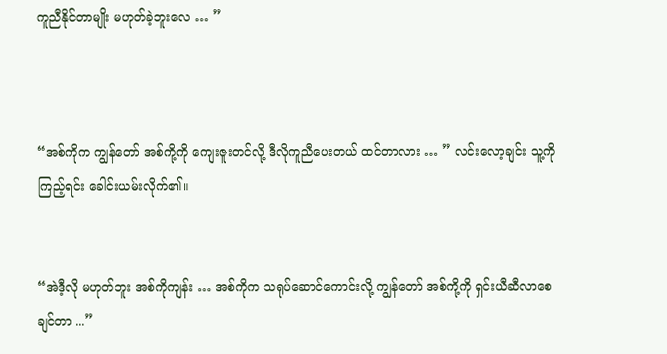ကူညီနိုင်တာမျိုး မဟုတ်ခဲ့ဘူးလေ … ”



“အစ်ကိုက ကျွန်တော် အစ်ကို့ကို ကျေးဇူးတင်လို့ ဒီလိုကူညီပေးတယ် ထင်တာလား … ” လင်းလော့ချင်း သူ့ကိုကြည့်ရင်း ခေါင်းယမ်းလိုက်၏။


“အဲဒီ့လို မဟုတ်ဘူး အစ်ကိုကျန်း … အစ်ကိုက သရုပ်ဆောင်ကောင်းလို့ ကျွန်တော် အစ်ကို့ကို ရှင်းယီဆီလာစေချင်တာ ...”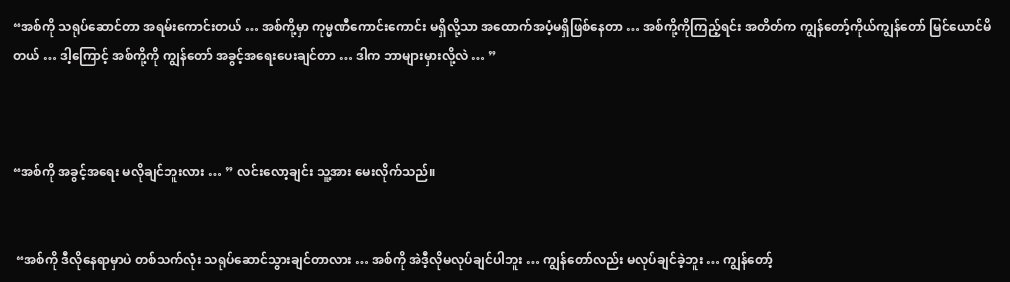“အစ်ကို သရုပ်ဆောင်တာ အရမ်းကောင်းတယ် … အစ်ကို့မှာ ကုမ္မဏီကောင်းကောင်း မရှိလို့သာ အထောက်အပံ့မရှိဖြစ်နေတာ … အစ်ကို့ကိုကြည့်ရင်း အတိတ်က ကျွန်တော့်ကိုယ်ကျွန်တော် မြင်ယောင်မိတယ် … ဒါ့ကြောင့် အစ်ကို့ကို ကျွန်တော် အခွင့်အရေးပေးချင်တာ … ဒါက ဘာများမှားလို့လဲ … ”



“အစ်ကို အခွင့်အရေး မလိုချင်ဘူးလား … ” လင်းလော့ချင်း သူ့အား မေးလိုက်သည်။


 “အစ်ကို ဒီလိုနေရာမှာပဲ တစ်သက်လုံး သရုပ်ဆောင်သွားချင်တာလား … အစ်ကို အဲဒီ့လိုမလုပ်ချင်ပါဘူး … ကျွန်တော်လည်း မလုပ်ချင်ခဲ့ဘူး … ကျွန်တော့်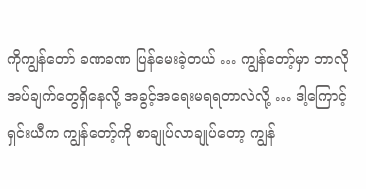ကိုကျွန်တော် ခဏခဏ ပြန်မေးခဲ့တယ် … ကျွန်တော့်မှာ ဘာလိုအပ်ချက်တွေရှိနေလို့ အခွင့်အရေးမရရတာလဲလို့ … ဒါ့ကြောင့် ရှင်းယီက ကျွန်တော့်ကို စာချုပ်လာချုပ်တော့ ကျွန်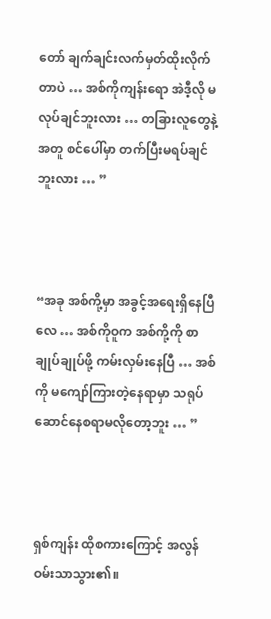တော် ချက်ချင်းလက်မှတ်ထိုးလိုက်တာပဲ … အစ်ကိုကျန်းရော အဲဒီ့လို မလုပ်ချင်ဘူးလား … တခြားလူတွေနဲ့အတူ စင်ပေါ်မှာ တက်ပြီးမရပ်ချင်ဘူးလား … ”



“အခု အစ်ကို့မှာ အခွင့်အရေးရှိနေပြီလေ … အစ်ကိုဝူက အစ်ကို့ကို စာချုပ်ချုပ်ဖို့ ကမ်းလှမ်းနေပြီ … အစ်ကို မကျော်ကြားတဲ့နေရာမှာ သရုပ်ဆောင်နေစရာမလိုတော့ဘူး … ”



ရှစ်ကျန်း ထိုစကားကြောင့် အလွန်ဝမ်းသာသွား၏။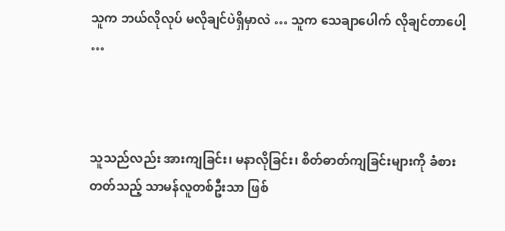သူက ဘယ်လိုလုပ် မလိုချင်ပဲရှိမှာလဲ … သူက သေချာပေါက် လိုချင်တာပေါ့ …



သူသည်လည်း အားကျခြင်း၊ မနာလိုခြင်း၊ စိတ်ဓာတ်ကျခြင်းများကို ခံစားတတ်သည့် သာမန်လူတစ်ဦးသာ ဖြစ်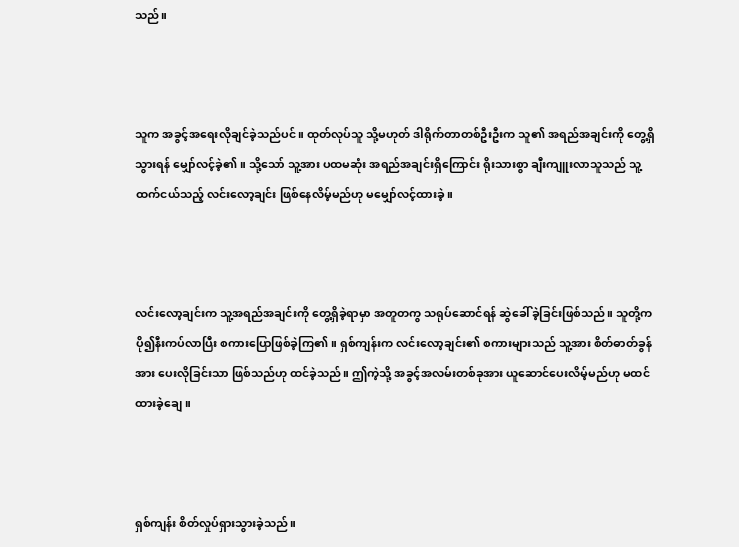သည်။



သူက အခွင့်အရေးလိုချင်ခဲ့သည်ပင်။ ထုတ်လုပ်သူ သို့မဟုတ် ဒါရိုက်တာတစ်ဦးဦးက သူ၏ အရည်အချင်းကို တွေ့ရှိသွားရန် မျှော်လင့်ခဲ့၏။ သို့သော် သူ့အား ပထမဆုံး အရည်အချင်းရှိကြောင်း ရိုးသားစွာ ချီးကျူးလာသူသည် သူ့ထက်ငယ်သည့် လင်းလော့ချင်း ဖြစ်နေလိမ့်မည်ဟု မမျှော်လင့်ထားခဲ့။



လင်းလော့ချင်းက သူ့အရည်အချင်းကို တွေ့ရှိခဲ့ရာမှာ အတူတကွ သရုပ်ဆောင်ရန် ဆွဲခေါ်ခဲ့ခြင်းဖြစ်သည်။ သူတို့က ပို၍နီးကပ်လာပြီး စကားပြောဖြစ်ခဲ့ကြ၏။ ရှစ်ကျန်းက လင်းလော့ချင်း၏ စကားများသည် သူ့အား စိတ်ဓာတ်ခွန်အား ပေးလိုခြင်းသာ ဖြစ်သည်ဟု ထင်ခဲ့သည်။ ဤကဲ့သို့ အခွင့်အလမ်းတစ်ခုအား ယူဆောင်ပေးလိမ့်မည်ဟု မထင်ထားခဲ့ချေ။



ရှစ်ကျန်း စိတ်လှုပ်ရှားသွားခဲ့သည်။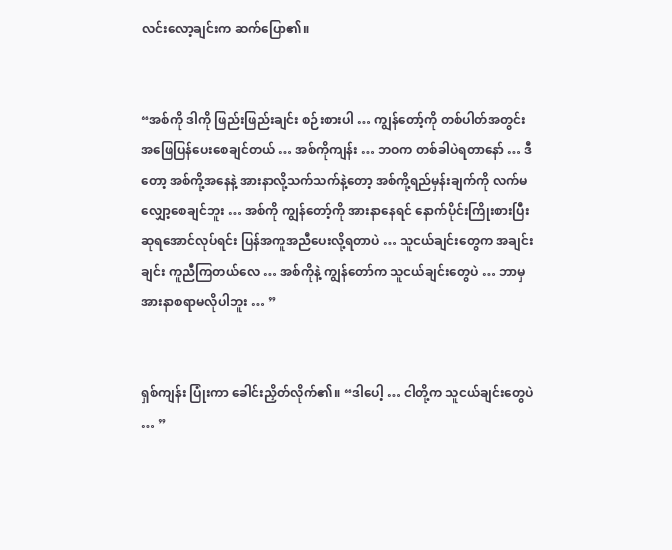လင်းလော့ချင်းက ဆက်ပြော၏။


“အစ်ကို ဒါကို ဖြည်းဖြည်းချင်း စဉ်းစားပါ … ကျွန်တော့်ကို တစ်ပါတ်အတွင်း အဖြေပြန်ပေးစေချင်တယ် … အစ်ကိုကျန်း … ဘဝက တစ်ခါပဲရတာနော် … ဒီတော့ အစ်ကို့အနေနဲ့ အားနာလို့သက်သက်နဲ့တော့ အစ်ကို့ရည်မှန်းချက်ကို လက်မလျှော့စေချင်ဘူး … အစ်ကို ကျွန်တော့်ကို အားနာနေရင် နောက်ပိုင်းကြိုးစားပြီး ဆုရအောင်လုပ်ရင်း ပြန်အကူအညီပေးလို့ရတာပဲ … သူငယ်ချင်းတွေက အချင်းချင်း ကူညီကြတယ်လေ … အစ်ကိုနဲ့ ကျွန်တော်က သူငယ်ချင်းတွေပဲ … ဘာမှ အားနာစရာမလိုပါဘူး … ”


ရှစ်ကျန်း ပြုံးကာ ခေါင်းညှိတ်လိုက်၏။ “ဒါပေါ့ … ငါတို့က သူငယ်ချင်းတွေပဲ … ”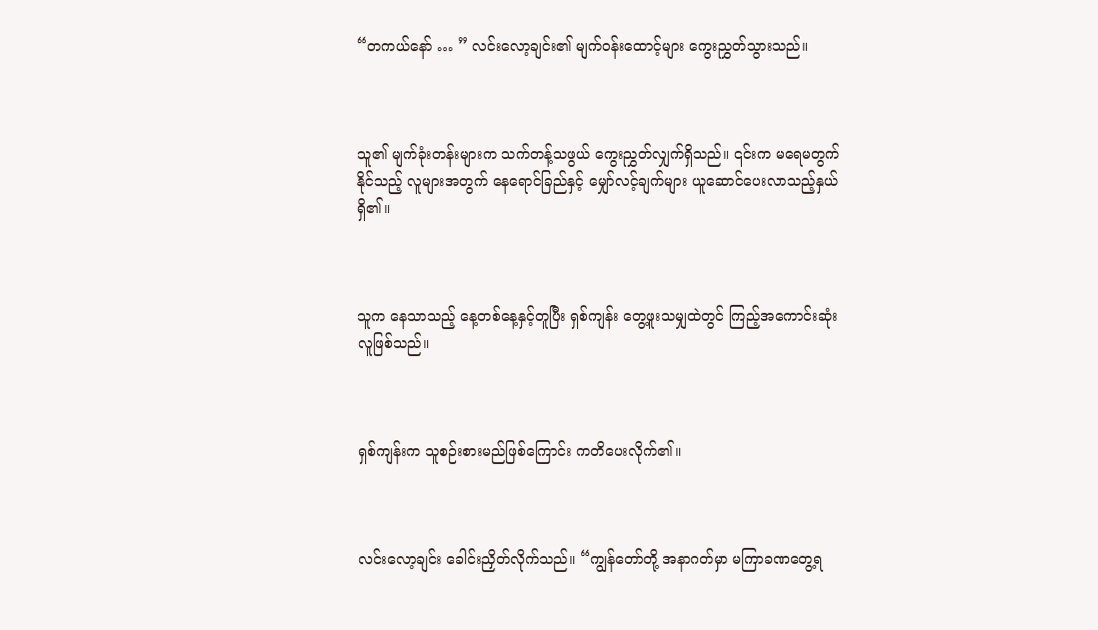“တကယ်နော် … ” လင်းလော့ချင်း၏ မျက်ဝန်းထောင့်များ ကွေးညွှတ်သွားသည်။



သူ၏ မျက်ခုံးတန်းများက သက်တန့်သဖွယ် ကွေးညွှတ်လျှက်ရှိသည်။ ၎င်းက မရေမတွက်နိုင်သည့် လူများအတွက် နေရောင်ခြည်နှင့် မျှော်လင့်ချက်များ ယူဆောင်ပေးလာသည့်နှယ်ရှိ၏။



သူက နေသာသည့် နေ့တစ်နေ့နှင့်တူပြီး ရှစ်ကျန်း တွေ့ဖူးသမျှထဲတွင် ကြည့်အကောင်းဆုံးလူဖြစ်သည်။



ရှစ်ကျန်းက သူစဉ်းစားမည်ဖြစ်ကြောင်း ကတိပေးလိုက်၏။



လင်းလော့ချင်း ခေါင်းညှိတ်လိုက်သည်။ “ကျွန်တော်တို့ အနာဂတ်မှာ မကြာခဏတွေ့ရ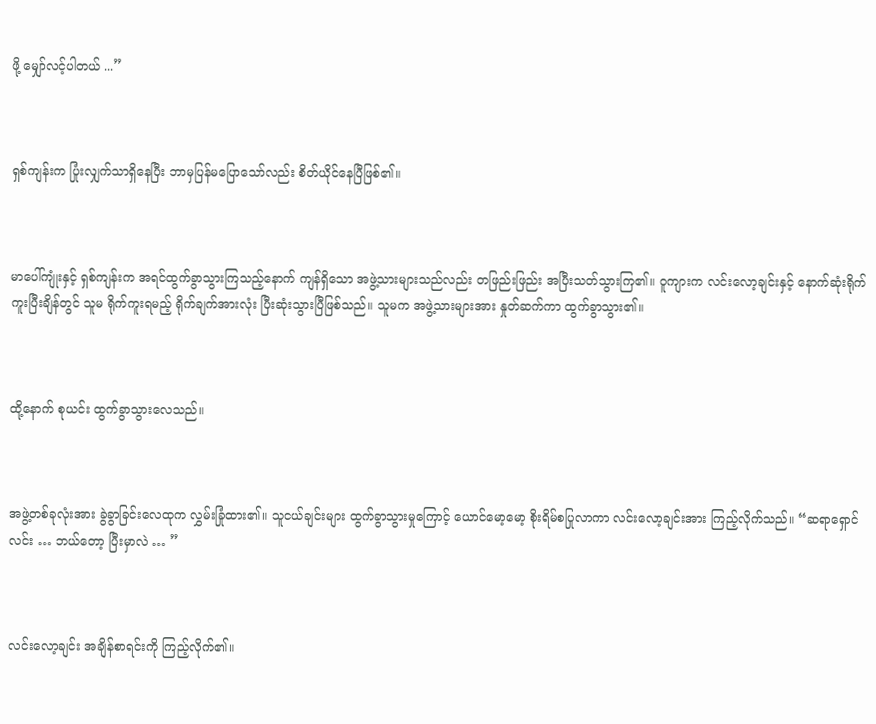ဖို့ မျှော်လင့်ပါတယ် ...”



ရှစ်ကျန်းက ပြုံးလျှက်သာရှိနေပြီး ဘာမှပြန်မပြောသော်လည်း စိတ်ယိုင်နေပြီဖြစ်၏။



မာပေါ်ကျုံးနှင့် ရှစ်ကျန်းက အရင်ထွက်ခွာသွားကြသည့်နောက် ကျန်ရှိသော အဖွဲ့သားများသည်လည်း တဖြည်းဖြည်း အပြီးသတ်သွားကြ၏။ ဝူကျားက လင်းလော့ချင်းနှင့် နောက်ဆုံးရိုက်ကူးပြီးချိန်တွင် သူမ ရိုက်ကူးရမည့် ရိုက်ချက်အားလုံး ပြီးဆုံးသွားပြီဖြစ်သည်။ သူမက အဖွဲ့သားများအား နှုတ်ဆက်ကာ ထွက်ခွာသွား၏။



ထို့နောက် စုယင်း ထွက်ခွာသွားလေသည်။



အဖွဲ့တစ်ခုလုံးအား ခွဲခွာခြင်းလေထုက လွှမ်းခြုံထား၏။ သူငယ်ချင်းများ ထွက်ခွာသွားမှုကြောင့် ယောင်မော့မော့ စိုးရိမ်စပြုလာကာ လင်းလော့ချင်းအား ကြည့်လိုက်သည်။ “ဆရာရှောင်လင်း … ဘယ်တော့ ပြီးမှာလဲ … ”



လင်းလော့ချင်း အချိန်စာရင်းကို ကြည့်လိုက်၏။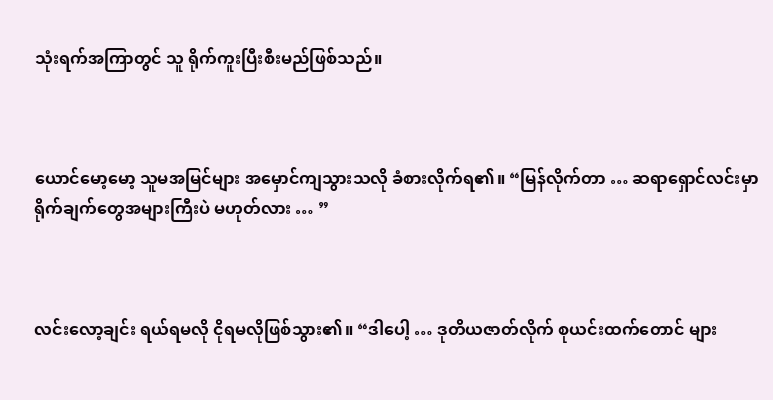သုံးရက်အကြာတွင် သူ ရိုက်ကူးပြီးစီးမည်ဖြစ်သည်။



ယောင်မော့မော့ သူမအမြင်များ အမှောင်ကျသွားသလို ခံစားလိုက်ရ၏။ “မြန်လိုက်တာ … ဆရာရှောင်လင်းမှာ ရိုက်ချက်တွေအများကြီးပဲ မဟုတ်လား … ”



လင်းလော့ချင်း ရယ်ရမလို ငိုရမလိုဖြစ်သွား၏။ “ဒါပေါ့ … ဒုတိယဇာတ်လိုက် စုယင်းထက်တောင် များ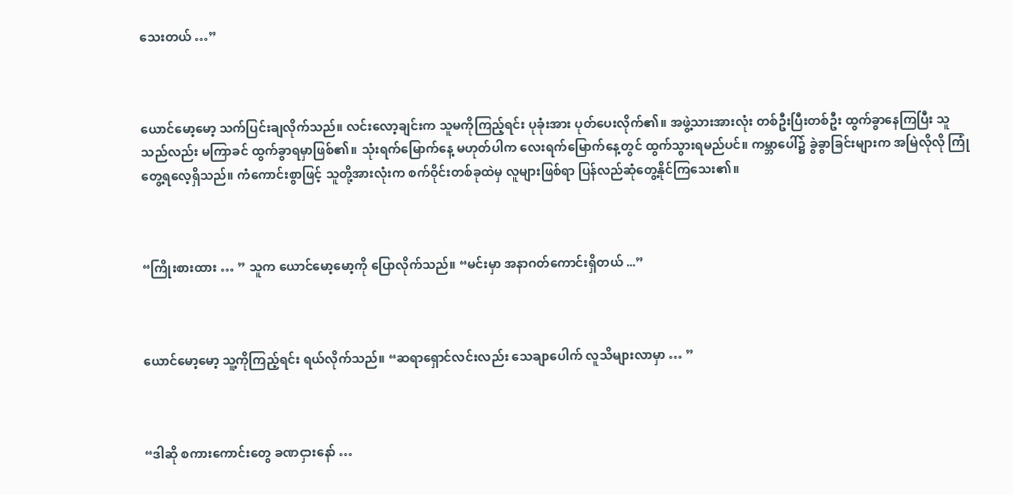သေးတယ် …”



ယောင်မော့မော့ သက်ပြင်းချလိုက်သည်။ လင်းလော့ချင်းက သူမကိုကြည့်ရင်း ပုခုံးအား ပုတ်ပေးလိုက်၏။ အဖွဲ့သားအားလုံး တစ်ဦးပြီးတစ်ဦး ထွက်ခွာနေကြပြီး သူသည်လည်း မကြာခင် ထွက်ခွာရမှာဖြစ်၏။ သုံးရက်မြောက်နေ့ မဟုတ်ပါက လေးရက်မြောက်နေ့တွင် ထွက်သွားရမည်ပင်။ ကမ္ဘာပေါ်၌ ခွဲခွာခြင်းများက အမြဲလိုလို ကြုံတွေ့ရလေ့ရှိသည်။ ကံကောင်းစွာဖြင့် သူတို့အားလုံးက စက်ဝိုင်းတစ်ခုထဲမှ လူများဖြစ်ရာ ပြန်လည်ဆုံတွေ့နိုင်ကြသေး၏။



“ကြိုးစားထား … ” သူက ယောင်မော့မော့ကို ပြောလိုက်သည်။ “မင်းမှာ အနာဂတ်ကောင်းရှိတယ် ...”



ယောင်မော့မော့ သူ့ကိုကြည့်ရင်း ရယ်လိုက်သည်။ “ဆရာရှောင်လင်းလည်း သေချာပေါက် လူသိများလာမှာ … ”



“ဒါဆို စကားကောင်းတွေ ခဏငှားနော် …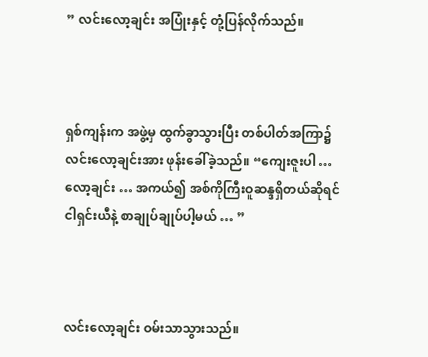” လင်းလော့ချင်း အပြုံးနှင့် တုံ့ပြန်လိုက်သည်။



ရှစ်ကျန်းက အဖွဲ့မှ ထွက်ခွာသွားပြီး တစ်ပါတ်အကြာ၌ လင်းလော့ချင်းအား ဖုန်းခေါ်ခဲ့သည်။ “ကျေးဇူးပါ … လော့ချင်း … အကယ်၍ အစ်ကိုကြီးဝူဆန္ဒရှိတယ်ဆိုရင် ငါရှင်းယီနဲ့ စာချုပ်ချုပ်ပါ့မယ် … ”



လင်းလော့ချင်း ဝမ်းသာသွားသည်။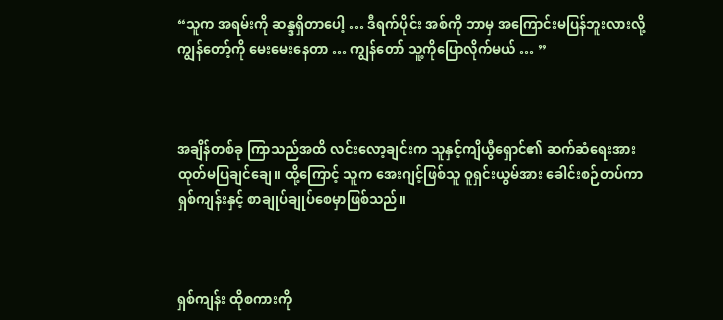“သူက အရမ်းကို ဆန္ဒရှိတာပေါ့ … ဒီရက်ပိုင်း အစ်ကို ဘာမှ အကြောင်းမပြန်ဘူးလားလို့ ကျွန်တော့်ကို မေးမေးနေတာ … ကျွန်တော် သူ့ကိုပြောလိုက်မယ် … ”



အချိန်တစ်ခု ကြာသည်အထိ လင်းလော့ချင်းက သူနှင့်ကျိယွီရှောင်၏ ဆက်ဆံရေးအား ထုတ်မပြချင်ချေ။ ထို့ကြောင့် သူက အေးဂျင့်ဖြစ်သူ ဝူရှင်းယွမ်အား ခေါင်းစဉ်တပ်ကာ ရှစ်ကျန်းနှင့် စာချုပ်ချုပ်စေမှာဖြစ်သည်။



ရှစ်ကျန်း ထိုစကားကို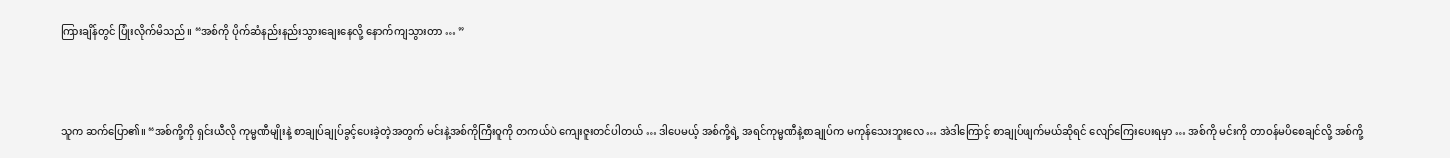ကြားချိန်တွင် ပြုံးလိုက်မိသည်။ “အစ်ကို ပိုက်ဆံနည်းနည်းသွားချေးနေလို့ နောက်ကျသွားတာ … ”



သူက ဆက်ပြော၏။ “အစ်ကို့ကို ရှင်းယီလို ကုမ္မဏီမျိုးနဲ့ စာချုပ်ချုပ်ခွင့်ပေးခဲ့တဲ့အတွက် မင်းနဲ့အစ်ကိုကြီးဝူကို တကယ်ပဲ ကျေးဇူးတင်ပါတယ် … ဒါပေမယ့် အစ်ကို့ရဲ့ အရင်ကုမ္မဏီနဲ့စာချုပ်က မကုန်သေးဘူးလေ … အဲဒါကြောင့် စာချုပ်ဖျက်မယ်ဆိုရင် လျော်ကြေးပေးရမှာ … အစ်ကို မင်းကို တာဝန်မပိစေချင်လို့ အစ်ကို့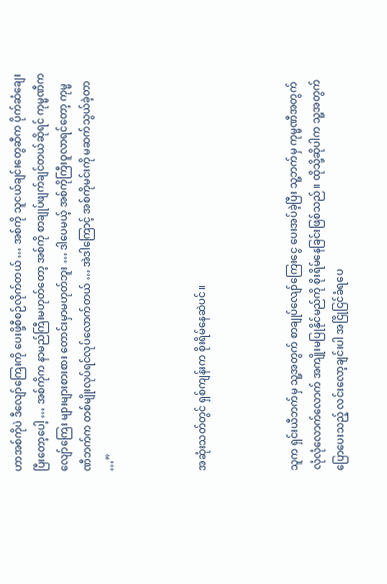ဟာအစ်ကိုပဲ ဒီလျော်ကြေးကို ပေးဖို့စီစဉ်လိုက်တယ် … အစ်ကို သူငယ်ချင်းတွေဆီက ပိုက်ဆံချေးပြီးတော့ပေါ့ … အစ်ကိုက နာမည်ကြီးမဟုတ်တော့ အစ်ကို စာချုပ်ဖျက်ချင်တယ်ဆိုရင် ကုမ္မဏီက လျော်ကြေး များများစားစား တောင်းမှာမဟုတ်ဘူး … ဒါပေမယ့် အစ်ကိုကြီးဝူလာရင်တော့ ကုမ္မဏီဘက်က တစ်မျိုးလုပ်ရင်လုပ်လောက်တယ် … အဲဒါကြောင့် အစ်ကိုမင်းကို မဆက်သွယ်ခဲ့တာ …”



အဆုံးသတ်တွင် ရှစ်ကျန်းက စိုးရိမ်နေဆဲပင်။



သူက ရှင်းယီဘက်မှ သူ့အတွက် စာချုပ်လျော်ကြေးငွေ ပေးအပ်ခဲ့ပြီး သူ့ဘက်မှ ကုမ္မဏီအတွက် လုံလုံလောက်လောက် အကျိုးမပြုနိုင်မည်ကို စိုးရိမ်နေခြင်းဖြစ်သည်။ ထိုသို့ဆိုပါက သူ့အတွက်ပြောပေးသည့် လင်းလော့ချင်းပါ အငြိုငြင်ခံရပေ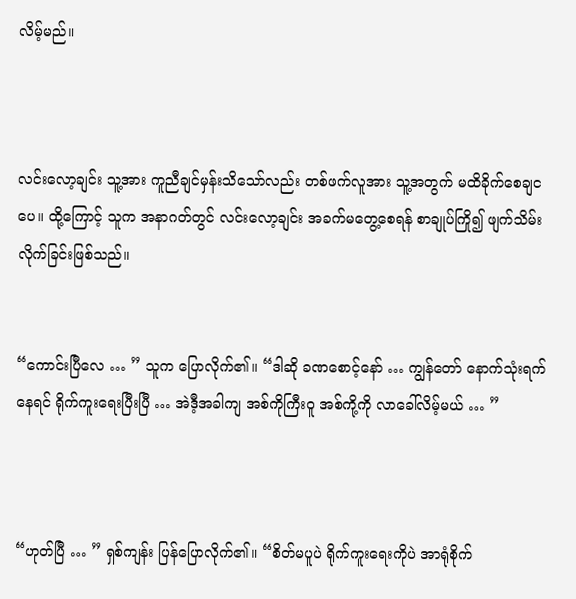လိမ့်မည်။



လင်းလော့ချင်း သူ့အား ကူညီချင်မှန်းသိသော်လည်း တစ်ဖက်လူအား သူ့အတွက် မထိခိုက်စေချငပေ။ ထို့ကြောင့် သူက အနာဂတ်တွင် လင်းလော့ချင်း အခက်မတွေ့စေရန် စာချုပ်ကြို၍ ဖျက်သိမ်းလိုက်ခြင်းဖြစ်သည်။


“ကောင်းပြီလေ … ” သူက ပြောလိုက်၏။ “ဒါဆို ခဏစောင့်နော် … ကျွန်တော် နောက်သုံးရက်နေရင် ရိုက်ကူးရေးပြီးပြီ … အဲဒီ့အခါကျ အစ်ကိုကြီးဝူ အစ်ကို့ကို လာခေါ်လိမ့်မယ် … ”



“ဟုတ်ပြီ … ” ရှစ်ကျန်း ပြန်ပြောလိုက်၏။ “စိတ်မပူပဲ ရိုက်ကူးရေးကိုပဲ အာရုံစိုက်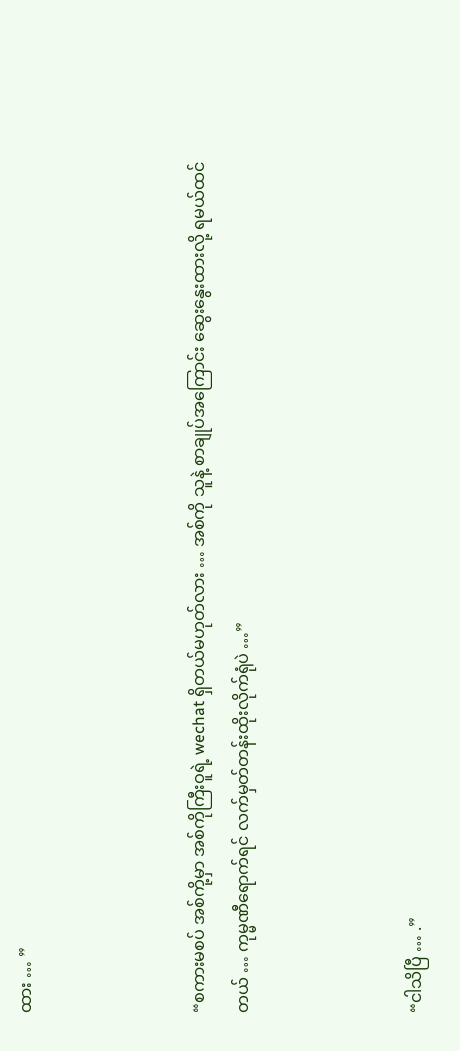ထား … ”



“စကားမစပ် အစ်ကို့မှာ အစ်ကိုကြီးဝူရဲ့ wechat ရှိတယ်မဟုတ်လား … အစ်ကို သူနဲ့ စာချုပ်အကြောင်း ဆွေးနွေးထားလို့ ရမယ်ထင်တယ် … ကုမ္မဏီရောက်ရင် လက်မှတ်တန်းထိုးလိုက်ရုံပဲ …”



“ငါသိပြီ … .”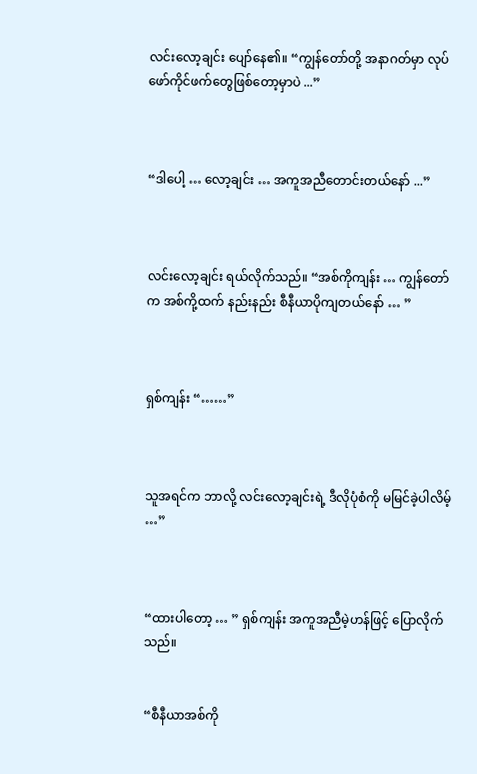လင်းလော့ချင်း ပျော်နေ၏။ “ကျွန်တော်တို့ အနာဂတ်မှာ လုပ်ဖော်ကိုင်ဖက်တွေဖြစ်တော့မှာပဲ ...”



“ဒါပေါ့ … လော့ချင်း … အကူအညီတောင်းတယ်နော် ...”



လင်းလော့ချင်း ရယ်လိုက်သည်။ “အစ်ကိုကျန်း … ကျွန်တော်က အစ်ကို့ထက် နည်းနည်း စီနီယာပိုကျတယ်နော် … ”



ရှစ်ကျန်း “……”



သူအရင်က ဘာလို့ လင်းလော့ချင်းရဲ့ ဒီလိုပုံစံကို မမြင်ခဲ့ပါလိမ့် …”



“ထားပါတော့ … ” ရှစ်ကျန်း အကူအညီမဲ့ဟန်ဖြင့် ပြောလိုက်သည်။


“စီနီယာအစ်ကို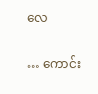လေ

… ကောင်း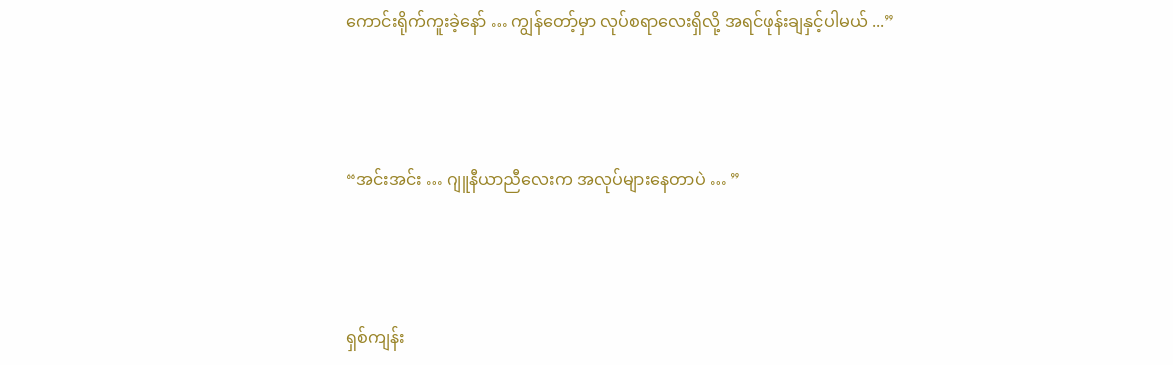ကောင်းရိုက်ကူးခဲ့နော် … ကျွန်တော့်မှာ လုပ်စရာလေးရှိလို့ အရင်ဖုန်းချနှင့်ပါမယ် ...”



“အင်းအင်း … ဂျူနီယာညီလေးက အလုပ်များနေတာပဲ … ”



ရှစ်ကျန်း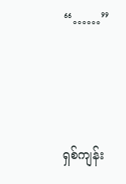“……”



ရှစ်ကျန်း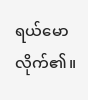ရယ်မောလိုက်၏။